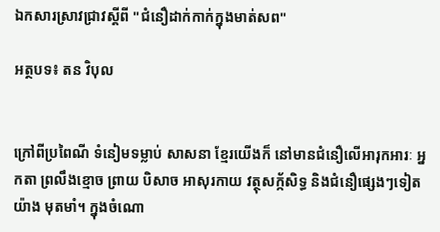ឯកសារស្រាវជ្រាវស្តីពី "ជំនឿដាក់កាក់ក្នុងមាត់សព"

អត្ថបទ៖ តន វិបុល


ក្រៅពីប្រពៃណី ទំនៀមទម្លាប់ សាសនា ខ្មែរយើងក៏ នៅមានជំនឿលើអារុកអារៈ អ្នកតា ព្រលឹងខ្មោច ព្រាយ បិសាច អាសុរកាយ វត្ថុសក្ក័សិទ្ធ និងជំនឿផ្សេងៗទៀតយ៉ាង មុតមាំ។ ក្នុងចំណោ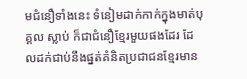មជំនឿទាំងនេះ ទំនៀមដាក់កាក់ក្នុងមាត់បុគ្គល ស្លាប់ ក៏ជាជំនឿខ្មែរមួយផងដែរ ដែលដក់ជាប់នឹងផ្នត់គំនិតប្រជាជនខ្មែរមាន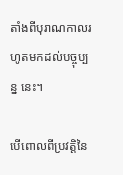តាំងពីបុរាណកាលរហូតមកដល់បច្ចុប្បន្ន នេះ។

បើពោលពីប្រវត្តិនៃ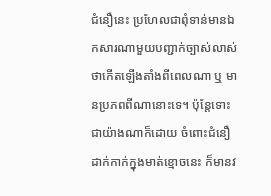ជំនឿនេះ ប្រហែលជាពុំទាន់មានឯកសារណាមួយបញ្ជាក់ច្បាស់លាស់ថាកើតឡើងតាំងពីពេលណា ឬ មានប្រភពពីណានោះទេ។ ប៉ុន្តែទោះជាយ៉ាងណាក៏ដោយ ចំពោះជំនឿដាក់កាក់ក្នុងមាត់ខ្មោចនេះ ក៏មានវ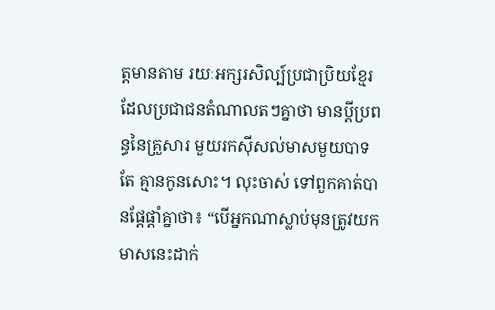ត្តមានតាម រយៈអក្សរសិល្ប៍ប្រជាប្រិយខ្មែរ ដែលប្រជាជនតំណាលតៗគ្នាថា មានប្តីប្រពន្ធនៃគ្រួសារ មួយរកស៊ីសល់មាសមួយបាទ តែ គ្មានកូនសោះ។ លុះចាស់ ទៅពួកគាត់បានផ្តែផ្តាំគ្នាថា៖ “បើអ្នកណាស្លាប់មុនត្រូវយក មាសនេះដាក់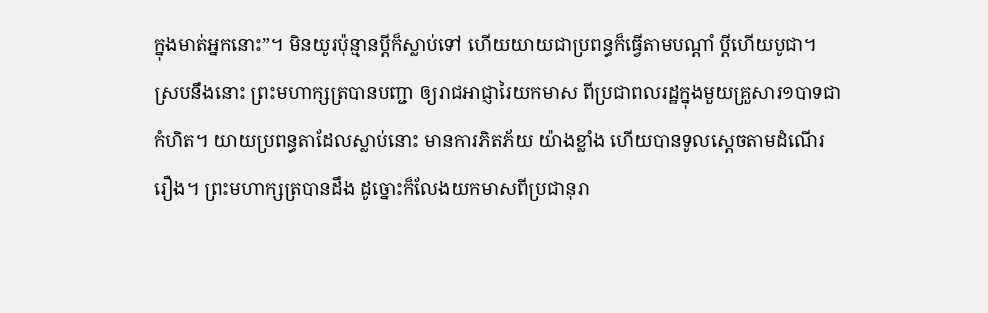ក្នុងមាត់អ្នកនោះ”។ មិនយូរប៉ុន្មានប្តីក៏ស្លាប់ទៅ ហើយយាយជាប្រពន្ធក៏ធ្វើតាមបណ្តាំ ប្តីហើយបូជា។ ស្របនឹងនោះ ព្រះមហាក្សត្របានបញ្ជា ឲ្យរាជអាជ្ញារៃយកមាស ពីប្រជាពលរដ្ឋក្នុងមួយគ្រួសារ១បាទជាកំហិត។ យាយប្រពន្ធតាដែលស្លាប់នោះ មានការភិតភ័យ យ៉ាងខ្លាំង ហើយបានទូលស្តេចតាមដំណើររឿង។ ព្រះមហាក្សត្របានដឹង ដូច្នោះក៏លែងយកមាសពីប្រជានុរា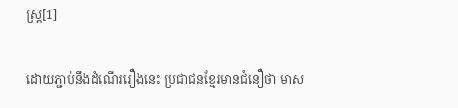ស្រ្ត[1]

ដោយភ្ជាប់នឹងដំណើររឿងនេះ ប្រជាជនខ្មែរមានជំនឿថា មាស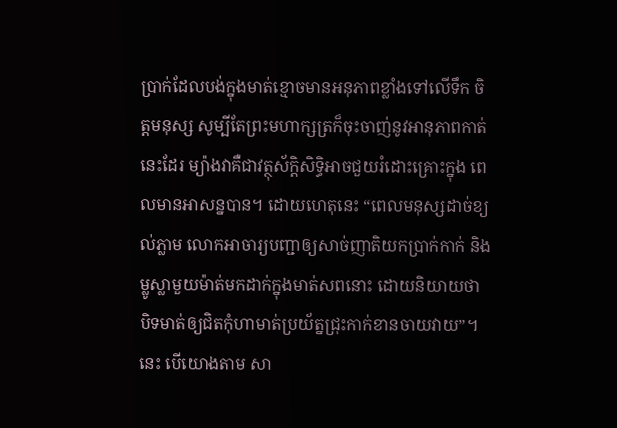ប្រាក់ដែលបង់ក្នុងមាត់ខ្មោចមានអនុភាពខ្លាំងទៅលើទឹក ចិត្តមនុស្ស សូម្បីតែព្រះមហាក្សត្រក៏ចុះចាញ់នូវអានុភាពកាត់នេះដែរ ម្យ៉ាងវាគឺជាវត្ថុស័ក្តិសិទ្ធិអាចជួយរំដោះគ្រោះក្នុង ពេលមានអាសន្នបាន។ ដោយហេតុនេះ “ពេលមនុស្សដាច់ខ្យល់ភ្លាម លោកអាចារ្យបញ្ជាឲ្យសាច់ញាតិយកប្រាក់កាក់ និង ម្លូស្លាមួយម៉ាត់មកដាក់ក្នុងមាត់សពនោះ ដោយនិយាយថា បិទមាត់ឲ្យជិតកុំហាមាត់ប្រយ័ត្នជ្រុះកាក់ខានចាយវាយ”។ នេះ បើយោងតាម សា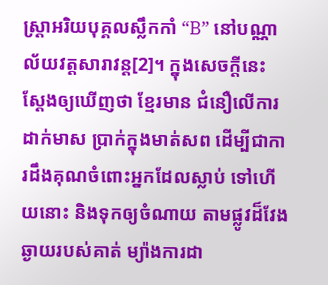ស្រ្តាអរិយបុគ្គលស្លឹកកាំ “B” នៅបណ្ណាល័យវត្តសារាវន្ត[2]។ ក្នុងសេចក្តីនេះ ស្តែងឲ្យឃើញថា ខ្មែរមាន ជំនឿលើការដាក់មាស ប្រាក់ក្នុងមាត់សព ដើម្បីជាការដឹងគុណចំពោះអ្នកដែលស្លាប់ ទៅហើយនោះ និងទុកឲ្យចំណាយ តាមផ្លូវដ៏វែងឆ្ងាយរបស់គាត់ ម្យ៉ាងការដា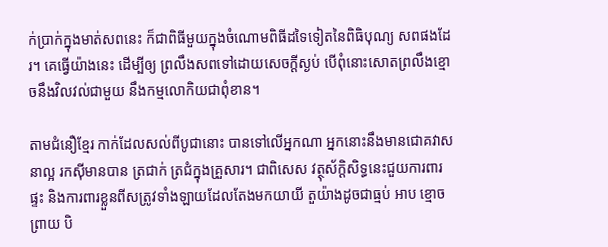ក់ប្រាក់ក្នុងមាត់សពនេះ ក៏ជាពិធីមួយក្នុងចំណោមពិធីដទៃទៀតនៃពិធិបុណ្យ សពផងដែរ។ គេធ្វើយ៉ាងនេះ ដើម្បីឲ្យ ព្រលឹងសពទៅដោយសេចក្តីស្ងប់ បើពុំនោះសោតព្រលឹងខ្មោចនឹងវិលវល់ជាមួយ នឹងកម្មលោកិយជាពុំខាន។

តាមជំនឿខ្មែរ កាក់ដែលសល់ពីបូជានោះ បានទៅលើអ្នកណា អ្នកនោះនឹងមានជោគវាសនាល្អ រកស៊ីមានបាន ត្រជាក់ ត្រជំក្នុងគ្រួសារ។ ជាពិសេស វត្ថុស័ក្តិសិទ្ធនេះជួយការពារផ្ទះ និងការពារខ្លួនពីសត្រូវទាំងឡាយដែលតែងមកយាយី តួយ៉ាងដូចជាធ្មប់ អាប ខ្មោច ព្រាយ បិ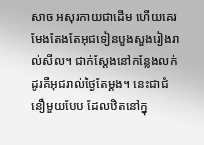សាច អសុរកាយជាដើម ហើយគេរមែងតែងតែអុជទៀនបួងសួងរៀងរាល់សីល។ ជាក់ស្តែងនៅកន្លែងលក់ដូរគឺអុជរាល់ថ្ងៃតែម្តង។ នេះជាជំនឿមួយបែប ដែលឋិតនៅក្នុ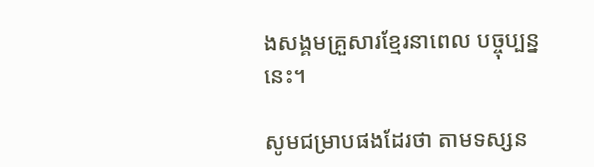ងសង្គមគ្រួសារខ្មែរនាពេល បច្ចុប្បន្ននេះ។

សូមជម្រាបផងដែរថា តាមទស្សន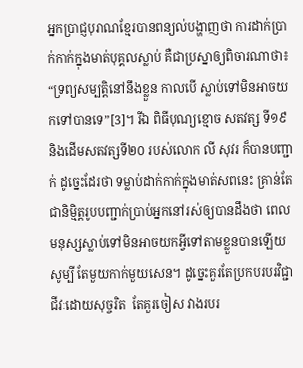អ្នកប្រាជ្ញបុរាណខ្មែរបានពន្យល់បង្ហាញថា ការដាក់ប្រាក់កាក់ក្នុងមាត់បុគ្គលស្លាប់ គឺជាប្រស្នាឲ្យពិចារណាថា៖ “ទ្រព្យសម្បត្តិនៅនឹងខ្លួន កាលបើ ស្លាប់ទៅមិនអាចយកទៅបានទេ”[3]។ រីឯ ពិធីបុណ្យខ្មោច សតវត្ស ទី១៩ និងដើមសតវត្សទី២០ របស់លោក លី សុវរ ក៏បានបញ្ជាក់ ដូច្នេះដែរថា ទម្លាប់ដាក់កាក់ក្នុងមាត់សពនេះ គ្រាន់តែជានិមិ្មត្តរូបបញ្ជាក់ប្រាប់អ្នកនៅរស់ឲ្យបានដឹងថា ពេលមនុស្សស្លាប់ទៅមិនអាចយកអ្វីទៅតាមខ្លួនបានឡើយ សូម្បី តែមួយកាក់មួយសេន។ ដូច្នេះគួរតែប្រកបរបរវិជ្ជាជីវៈដោយសុច្ចរិត  តែគួរចៀស វាងរបរ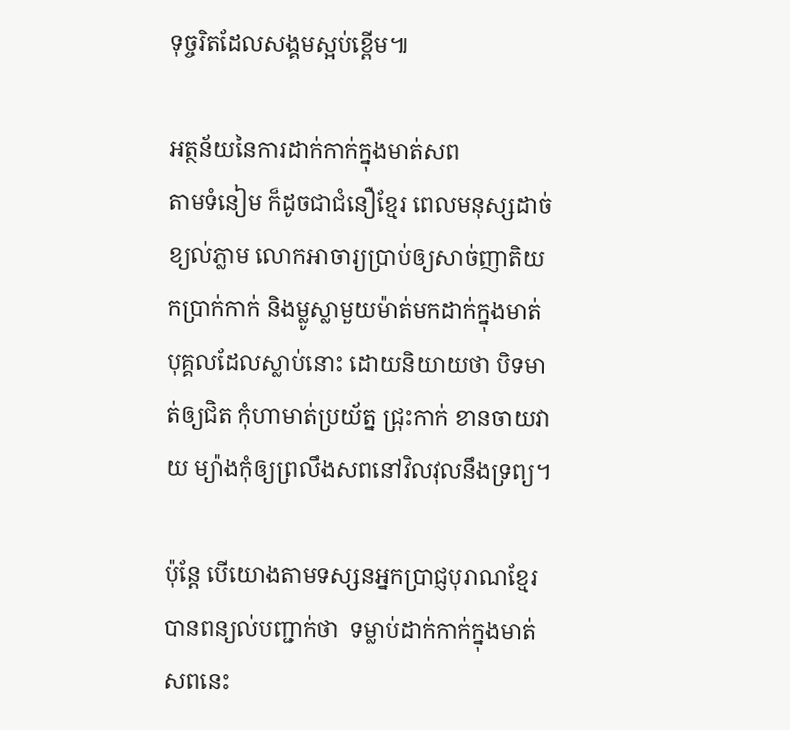ទុច្ចរិតដែលសង្គមស្អប់ខ្ពើម៕

អត្ថន័យនៃការដាក់កាក់ក្នុងមាត់សព
តាមទំនៀម ក៏ដូចជាជំនឿខ្មែរ ពេលមនុស្សដាច់ ខ្យល់ភ្លាម លោកអាចារ្យបា្រប់ឲ្យសាច់ញាតិយកប្រាក់កាក់ និងម្លូស្លាមួយម៉ាត់មកដាក់ក្នុងមាត់បុគ្គលដែលស្លាប់នោះ ដោយនិយាយថា បិទមាត់ឲ្យជិត កុំហាមាត់ប្រយ័ត្ន ជ្រុះកាក់ ខានចាយវាយ ម្យ៉ាងកុំឲ្យព្រលឹងសពនៅវិលវុលនឹងទ្រព្យ។

ប៉ុន្តែ បើយោងតាមទស្សនអ្នកប្រាជ្ញបុរាណខ្មែរបានពន្យល់បញ្ជាក់ថា  ទម្លាប់ដាក់កាក់ក្នុងមាត់សពនេះ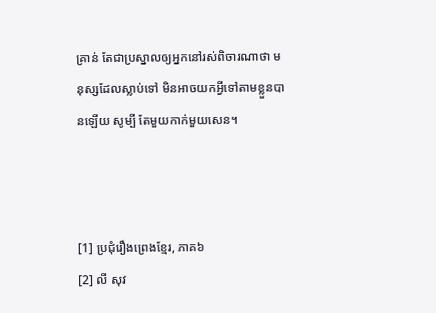គ្រាន់ តែជាប្រស្នាលឲ្យអ្នកនៅរស់ពិចារណាថា មនុស្សដែលស្លាប់ទៅ មិនអាចយកអ្វីទៅតាមខ្លួនបានឡើយ សូម្បី តែមួយកាក់មួយសេន។



[1] ប្រជុំរឿងព្រេងខ្មែរ, ភាគ៦
[2] លី សុវ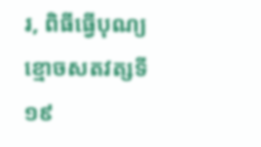រ, ពិធីធ្វើបុណ្យខ្មោចសតវត្សទី១៩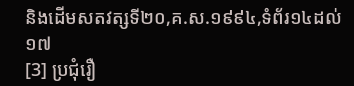និងដើមសតវត្សទី២០,គ.ស.១៩៩៤,ទំព័រ១៤ដល់១៧
[3] ប្រជុំរឿ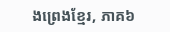ងព្រេងខ្មែរ, ភាគ៦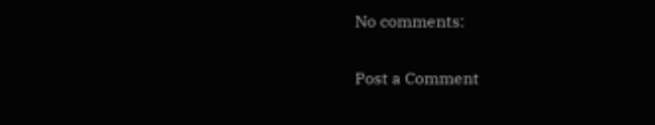No comments:

Post a Comment